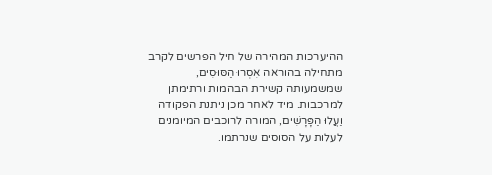ההיערכות המהירה של חיל הפרשים לקרב מתחילה בהוראה אִסְרוּ הַסּוּסִים, שמשמעותה קשירת הבהמות ורתימתן למרכבות. מיד לאחר מכן ניתנת הפקודה וַעֲלוּ הַפָּרָשִׁים, המורה לרוכבים המיומנים לעלות על הסוסים שנרתמו.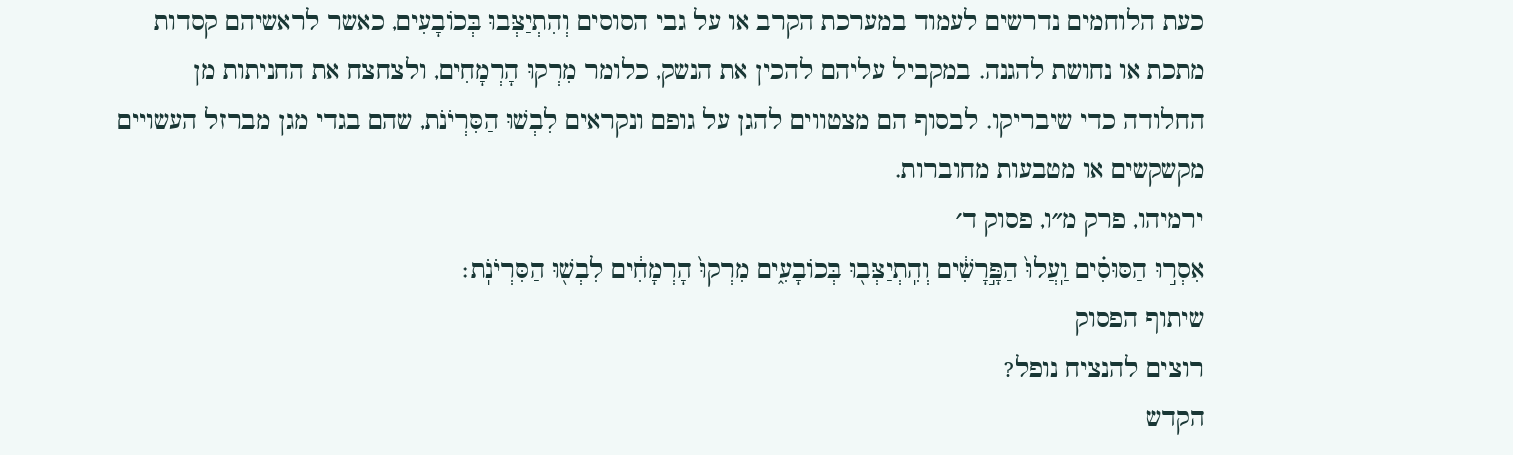כעת הלוחמים נדרשים לעמוד במערכת הקרב או על גבי הסוסים וְהִתְיַצְּבוּ בְּכוֹבָעִים, כאשר לראשיהם קסדות מתכת או נחושת להגנה. במקביל עליהם להכין את הנשק, כלומר מִרְקוּ הָרְמָחִים, ולצחצח את החניתות מן החלודה כדי שיבריקו. לבסוף הם מצטווים להגן על גופם ונקראים לִבְשׁוּ הַסִּרְיֹנֹת, שהם בגדי מגן מברזל העשויים מקשקשים או מטבעות מחוברות.
ירמיהו, פרק מ״ו, פסוק ד׳
אִסְר֣וּ הַסּוּסִ֗ים וַֽעֲלוּ֙ הַפָּ֣רָשִׁ֔ים וְהִֽתְיַצְּב֖וּ בְּכוֹבָעִ֑ים מִרְקוּ֙ הָרְמָחִ֔ים לִבְשׁ֖וּ הַסִּרְיֹנֹֽת׃
שיתוף הפסוק
רוצים להנציח נופל?
הקדש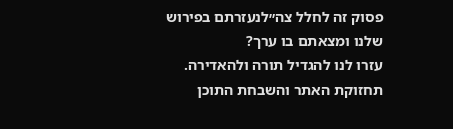פסוק זה לחלל צה״לנעזרתם בפירוש שלנו ומצאתם בו ערך?
עזרו לנו להגדיל תורה ולהאדירה. תחזוקת האתר והשבחת התוכן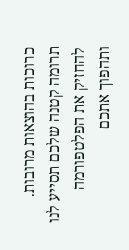כרוכות בהוצאות מרובות. תרומה קטנה שלכם תסייע לנו להחזיק את הפלטפורמה ותהפוך אתכם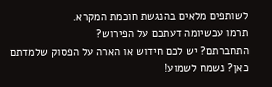לשותפים מלאים בהנגשת חוכמת המקרא.
תרמו עכשיומה דעתכם על הפירוש?
התחברתם? יש לכם חידוש או הארה על הפסוק שלמדתם כאן? נשמח לשמוע!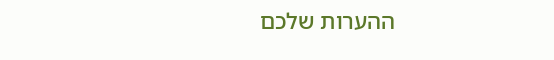ההערות שלכם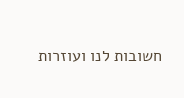חשובות לנו ועוזרות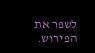לשפר את הפירוש.